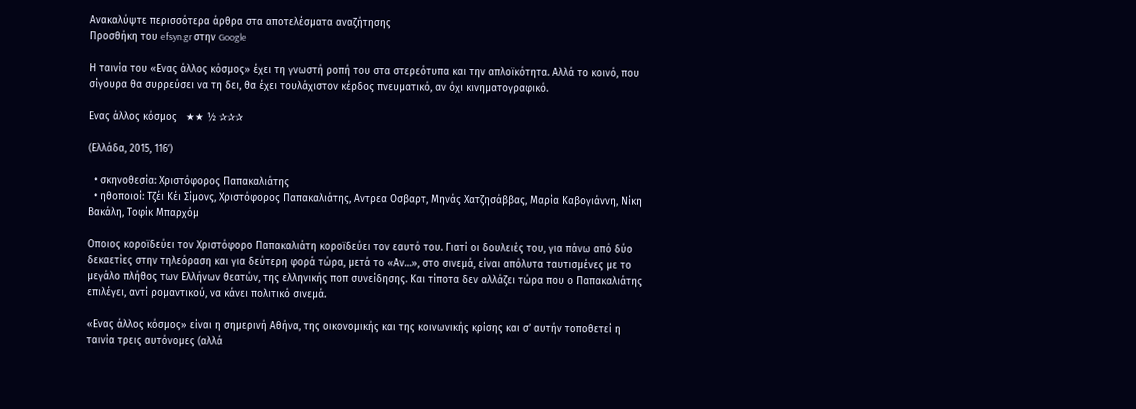Ανακαλύψτε περισσότερα άρθρα στα αποτελέσματα αναζήτησης
Προσθήκη του efsyn.gr στην Google

Η ταινία του «Ενας άλλος κόσμος» έχει τη γνωστή ροπή του στα στερεότυπα και την απλοϊκότητα. Αλλά το κοινό, που σίγουρα θα συρρεύσει να τη δει, θα έχει τουλάχιστον κέρδος πνευματικό, αν όχι κινηματογραφικό.

Ενας άλλος κόσμος   ★★ ½ ✰✰✰

(Ελλάδα, 2015, 116’)

  • σκηνοθεσία: Χριστόφορος Παπακαλιάτης
  • ηθοποιοί: Τζέι Κέι Σίμονς, Χριστόφορος Παπακαλιάτης, Αντρεα Οσβαρτ, Μηνάς Χατζησάββας, Μαρία Καβογιάννη, Νίκη Βακάλη, Τοφίκ Μπαρχόμ

Οποιος κοροϊδεύει τον Χριστόφορο Παπακαλιάτη κοροϊδεύει τον εαυτό του. Γιατί οι δουλειές του, για πάνω από δύο δεκαετίες στην τηλεόραση και για δεύτερη φορά τώρα, μετά το «Αν…», στο σινεμά, είναι απόλυτα ταυτισμένες με το μεγάλο πλήθος των Ελλήνων θεατών, της ελληνικής ποπ συνείδησης. Και τίποτα δεν αλλάζει τώρα που ο Παπακαλιάτης επιλέγει, αντί ρομαντικού, να κάνει πολιτικό σινεμά.

«Ενας άλλος κόσμος» είναι η σημερινή Αθήνα, της οικονομικής και της κοινωνικής κρίσης και σ’ αυτήν τοποθετεί η ταινία τρεις αυτόνομες (αλλά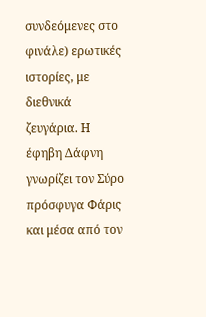συνδεόμενες στο φινάλε) ερωτικές ιστορίες, με διεθνικά ζευγάρια. Η έφηβη Δάφνη γνωρίζει τον Σύρο πρόσφυγα Φάρις και μέσα από τον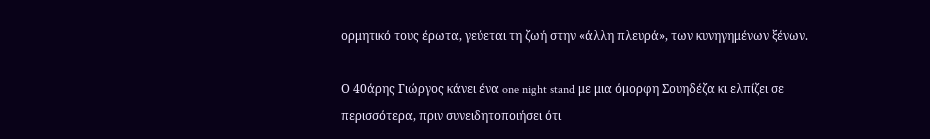ορμητικό τους έρωτα, γεύεται τη ζωή στην «άλλη πλευρά», των κυνηγημένων ξένων.

Ο 40άρης Γιώργος κάνει ένα one night stand με μια όμορφη Σουηδέζα κι ελπίζει σε περισσότερα, πριν συνειδητοποιήσει ότι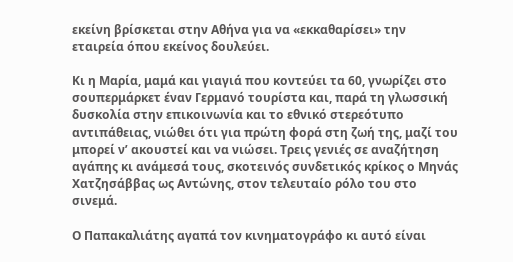εκείνη βρίσκεται στην Αθήνα για να «εκκαθαρίσει» την εταιρεία όπου εκείνος δουλεύει.

Κι η Μαρία, μαμά και γιαγιά που κοντεύει τα 60, γνωρίζει στο σουπερμάρκετ έναν Γερμανό τουρίστα και, παρά τη γλωσσική δυσκολία στην επικοινωνία και το εθνικό στερεότυπο αντιπάθειας, νιώθει ότι για πρώτη φορά στη ζωή της, μαζί του μπορεί ν’ ακουστεί και να νιώσει. Τρεις γενιές σε αναζήτηση αγάπης κι ανάμεσά τους, σκοτεινός συνδετικός κρίκος ο Μηνάς Χατζησάββας ως Αντώνης, στον τελευταίο ρόλο του στο σινεμά.

Ο Παπακαλιάτης αγαπά τον κινηματογράφο κι αυτό είναι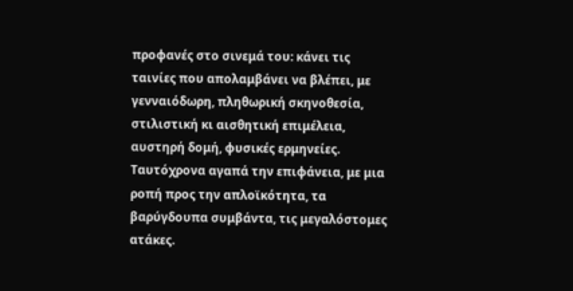προφανές στο σινεμά του: κάνει τις ταινίες που απολαμβάνει να βλέπει, με γενναιόδωρη, πληθωρική σκηνοθεσία, στιλιστική κι αισθητική επιμέλεια, αυστηρή δομή, φυσικές ερμηνείες. Ταυτόχρονα αγαπά την επιφάνεια, με μια ροπή προς την απλοϊκότητα, τα βαρύγδουπα συμβάντα, τις μεγαλόστομες ατάκες.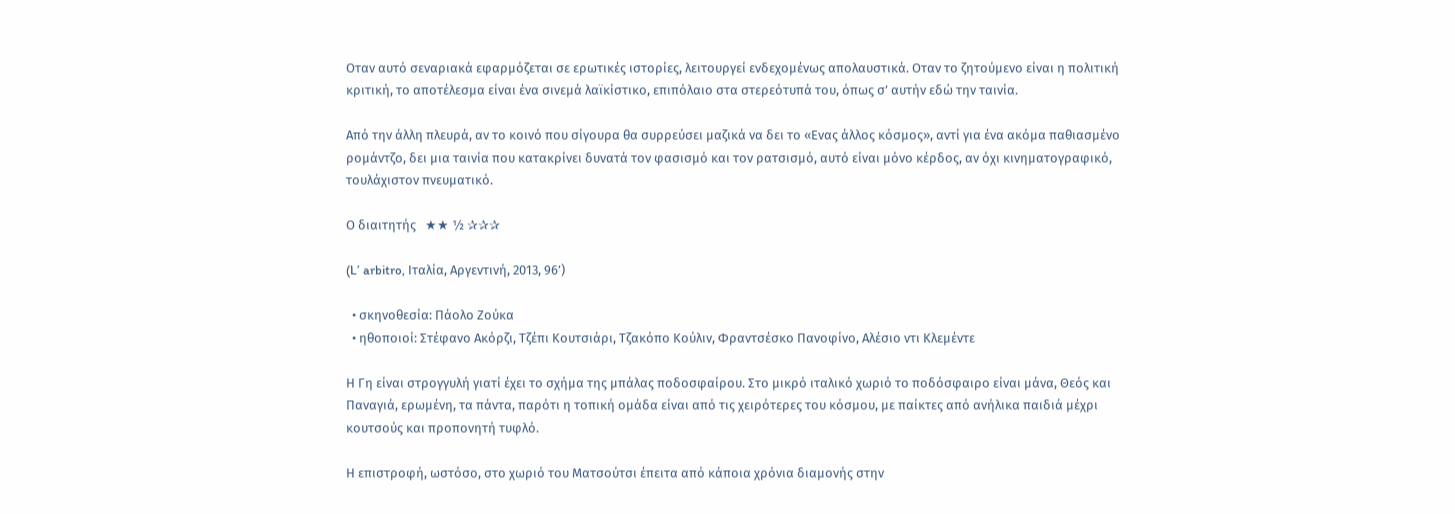Οταν αυτό σεναριακά εφαρμόζεται σε ερωτικές ιστορίες, λειτουργεί ενδεχομένως απολαυστικά. Οταν το ζητούμενο είναι η πολιτική κριτική, το αποτέλεσμα είναι ένα σινεμά λαϊκίστικο, επιπόλαιο στα στερεότυπά του, όπως σ’ αυτήν εδώ την ταινία.

Από την άλλη πλευρά, αν το κοινό που σίγουρα θα συρρεύσει μαζικά να δει το «Ενας άλλος κόσμος», αντί για ένα ακόμα παθιασμένο ρομάντζο, δει μια ταινία που κατακρίνει δυνατά τον φασισμό και τον ρατσισμό, αυτό είναι μόνο κέρδος, αν όχι κινηματογραφικό, τουλάχιστον πνευματικό.

Ο διαιτητής   ★★ ½ ✰✰✰

(L’ arbitro, Ιταλία, Αργεντινή, 2013, 96’)

  • σκηνοθεσία: Πάολο Ζούκα
  • ηθοποιοί: Στέφανο Ακόρζι, Τζέπι Κουτσιάρι, Τζακόπο Κούλιν, Φραντσέσκο Πανοφίνο, Αλέσιο ντι Κλεμέντε

Η Γη είναι στρογγυλή γιατί έχει το σχήμα της μπάλας ποδοσφαίρου. Στο μικρό ιταλικό χωριό το ποδόσφαιρο είναι μάνα, Θεός και Παναγιά, ερωμένη, τα πάντα, παρότι η τοπική ομάδα είναι από τις χειρότερες του κόσμου, με παίκτες από ανήλικα παιδιά μέχρι κουτσούς και προπονητή τυφλό.

Η επιστροφή, ωστόσο, στο χωριό του Ματσούτσι έπειτα από κάποια χρόνια διαμονής στην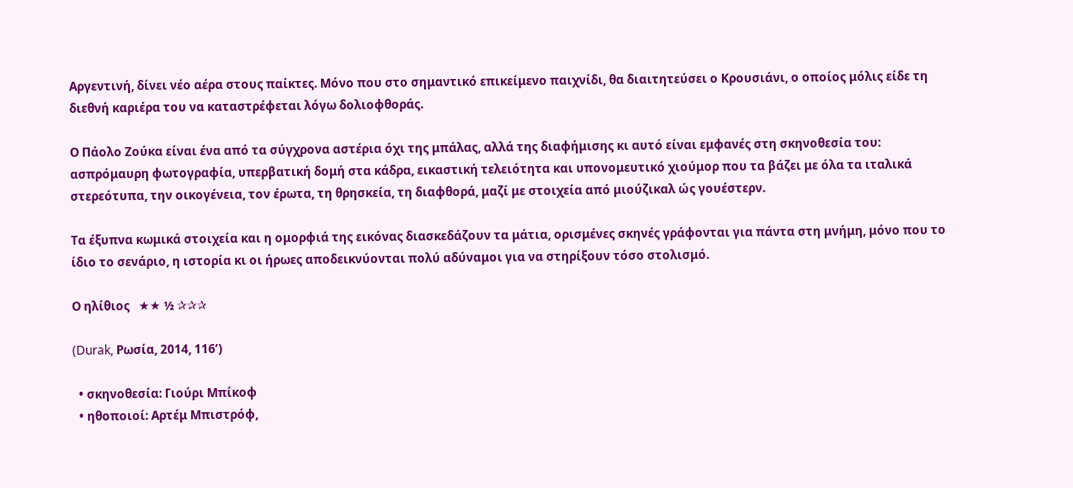Αργεντινή, δίνει νέο αέρα στους παίκτες. Μόνο που στο σημαντικό επικείμενο παιχνίδι, θα διαιτητεύσει ο Κρουσιάνι, ο οποίος μόλις είδε τη διεθνή καριέρα του να καταστρέφεται λόγω δολιοφθοράς.

Ο Πάολο Ζούκα είναι ένα από τα σύγχρονα αστέρια όχι της μπάλας, αλλά της διαφήμισης κι αυτό είναι εμφανές στη σκηνοθεσία του: ασπρόμαυρη φωτογραφία, υπερβατική δομή στα κάδρα, εικαστική τελειότητα και υπονομευτικό χιούμορ που τα βάζει με όλα τα ιταλικά στερεότυπα, την οικογένεια, τον έρωτα, τη θρησκεία, τη διαφθορά, μαζί με στοιχεία από μιούζικαλ ώς γουέστερν.

Τα έξυπνα κωμικά στοιχεία και η ομορφιά της εικόνας διασκεδάζουν τα μάτια, ορισμένες σκηνές γράφονται για πάντα στη μνήμη, μόνο που το ίδιο το σενάριο, η ιστορία κι οι ήρωες αποδεικνύονται πολύ αδύναμοι για να στηρίξουν τόσο στολισμό.

Ο ηλίθιος   ★★ ½ ✰✰✰

(Durak, Ρωσία, 2014, 116’)

  • σκηνοθεσία: Γιούρι Μπίκοφ
  • ηθοποιοί: Αρτέμ Μπιστρόφ,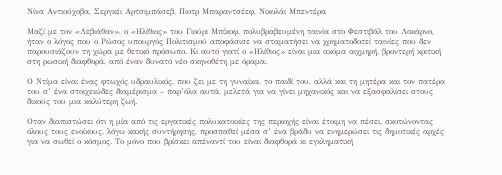Νίνα Αντιούχοβα, Σεργκέι Αρτσιμπάσεβ, Πιοτρ Μπαραντσέεφ, Νικολάι Μπεντέρα

Μαζί με τον «Λεβιάθαν», ο «Ηλίθιος» του Γιούρι Μπίκοφ, πολυβραβευμένη ταινία στο Φεστιβάλ του Λοκάρνο, ήταν ο λόγος που ο Ρώσος υπουργός Πολιτισμού αποφάσισε να σταματήσει να χρηματοδοτεί ταινίες που δεν παρουσιάζουν τη χώρα με θετικό πρόσωπο. Κι αυτό γιατί ο «Ηλίθιος» είναι μια ακόμα αιχμηρή, βροντερή κριτική στη ρωσική διαφθορά, από έναν δυνατό νέο σκηνοθέτη με όραμα.

Ο Ντίμα είναι ένας φτωχός υδραυλικός, που ζει με τη γυναίκα, το παιδί του, αλλά και τη μητέρα και τον πατέρα του σ’ ένα στοιχειώδες διαμέρισμα – παρ’όλα αυτά, μελετά για να γίνει μηχανικός και να εξασφαλίσει στους δικούς του μια καλύτερη ζωή.

Οταν διαπιστώσει ότι η μία από τις εργατικές πολυκατοικίες της περιοχής είναι έτοιμη να πέσει, σκοτώνοντας όλους τους ενοίκους, λόγω κακής συντήρησης, προσπαθεί μέσα σ’ ένα βράδυ να ενημερώσει τις δημοτικές αρχές για να σωθεί ο κόσμος. Το μόνο που βρίσκει απέναντί του είναι διαφθορά κι εγκληματική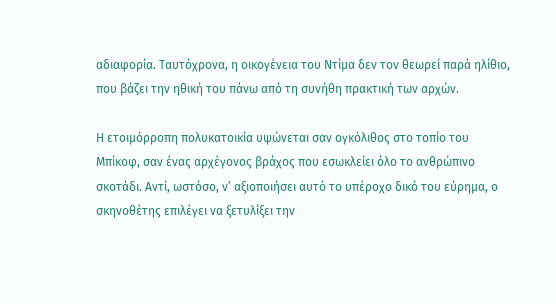αδιαφορία. Ταυτόχρονα, η οικογένεια του Ντίμα δεν τον θεωρεί παρά ηλίθιο, που βάζει την ηθική του πάνω από τη συνήθη πρακτική των αρχών.

Η ετοιμόρροπη πολυκατοικία υψώνεται σαν ογκόλιθος στο τοπίο του Μπίκοφ, σαν ένας αρχέγονος βράχος που εσωκλείει όλο το ανθρώπινο σκοτάδι. Αντί, ωστόσο, ν’ αξιοποιήσει αυτό το υπέροχο δικό του εύρημα, ο σκηνοθέτης επιλέγει να ξετυλίξει την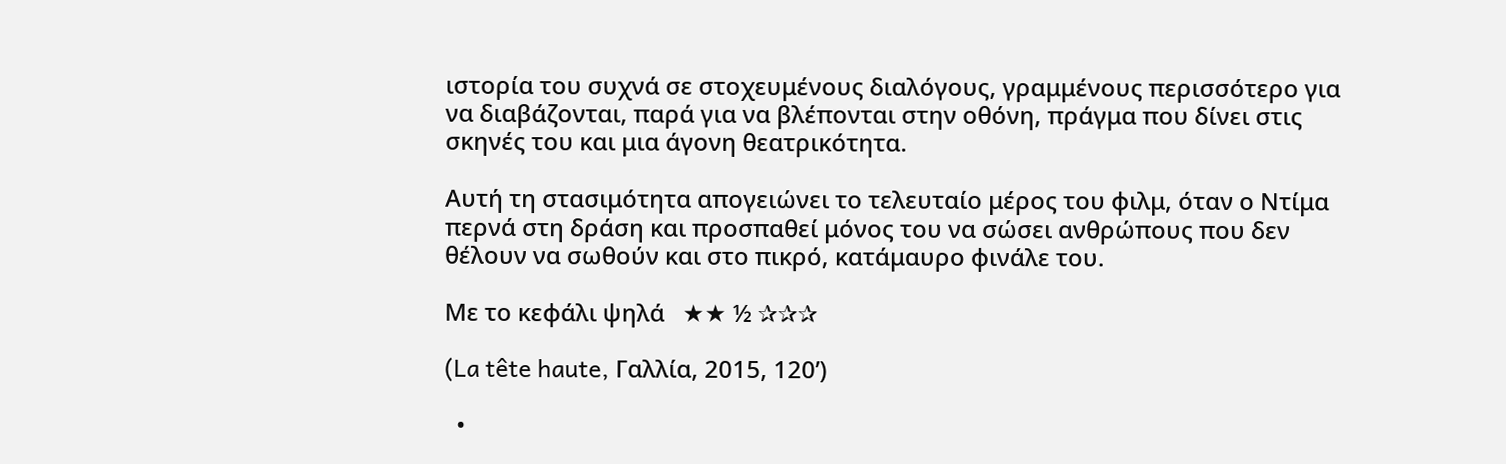ιστορία του συχνά σε στοχευμένους διαλόγους, γραμμένους περισσότερο για να διαβάζονται, παρά για να βλέπονται στην οθόνη, πράγμα που δίνει στις σκηνές του και μια άγονη θεατρικότητα.

Αυτή τη στασιμότητα απογειώνει το τελευταίο μέρος του φιλμ, όταν ο Ντίμα περνά στη δράση και προσπαθεί μόνος του να σώσει ανθρώπους που δεν θέλουν να σωθούν και στο πικρό, κατάμαυρο φινάλε του.

Με το κεφάλι ψηλά   ★★ ½ ✰✰✰

(La tête haute, Γαλλία, 2015, 120’)

  •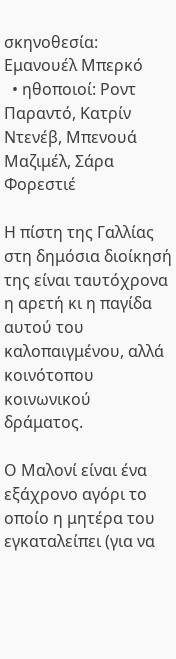σκηνοθεσία: Εμανουέλ Μπερκό
  • ηθοποιοί: Ροντ Παραντό, Κατρίν Ντενέβ, Μπενουά Μαζιμέλ, Σάρα Φορεστιέ

Η πίστη της Γαλλίας στη δημόσια διοίκησή της είναι ταυτόχρονα η αρετή κι η παγίδα αυτού του καλοπαιγμένου, αλλά κοινότοπου κοινωνικού δράματος.

Ο Μαλονί είναι ένα εξάχρονο αγόρι το οποίο η μητέρα του εγκαταλείπει (για να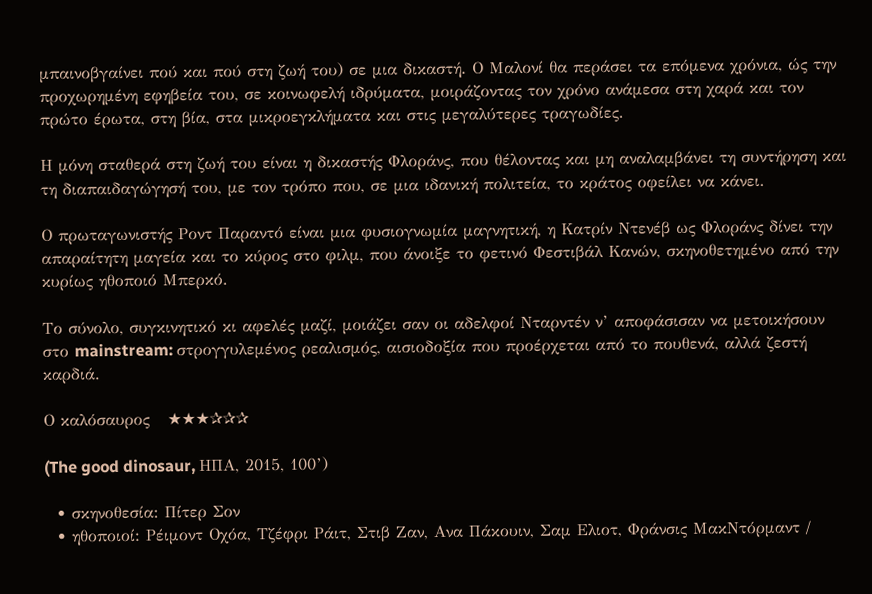μπαινοβγαίνει πού και πού στη ζωή του) σε μια δικαστή. Ο Μαλονί θα περάσει τα επόμενα χρόνια, ώς την προχωρημένη εφηβεία του, σε κοινωφελή ιδρύματα, μοιράζοντας τον χρόνο ανάμεσα στη χαρά και τον πρώτο έρωτα, στη βία, στα μικροεγκλήματα και στις μεγαλύτερες τραγωδίες.

Η μόνη σταθερά στη ζωή του είναι η δικαστής Φλοράνς, που θέλοντας και μη αναλαμβάνει τη συντήρηση και τη διαπαιδαγώγησή του, με τον τρόπο που, σε μια ιδανική πολιτεία, το κράτος οφείλει να κάνει.

Ο πρωταγωνιστής Ροντ Παραντό είναι μια φυσιογνωμία μαγνητική, η Κατρίν Ντενέβ ως Φλοράνς δίνει την απαραίτητη μαγεία και το κύρος στο φιλμ, που άνοιξε το φετινό Φεστιβάλ Κανών, σκηνοθετημένο από την κυρίως ηθοποιό Μπερκό.

Το σύνολο, συγκινητικό κι αφελές μαζί, μοιάζει σαν οι αδελφοί Νταρντέν ν’ αποφάσισαν να μετοικήσουν στο mainstream: στρογγυλεμένος ρεαλισμός, αισιοδοξία που προέρχεται από το πουθενά, αλλά ζεστή καρδιά.

Ο καλόσαυρος   ★★★✰✰✰

(The good dinosaur, ΗΠΑ, 2015, 100’)

  • σκηνοθεσία: Πίτερ Σον
  • ηθοποιοί: Ρέιμοντ Οχόα, Τζέφρι Ράιτ, Στιβ Ζαν, Ανα Πάκουιν, Σαμ Ελιοτ, Φράνσις ΜακΝτόρμαντ /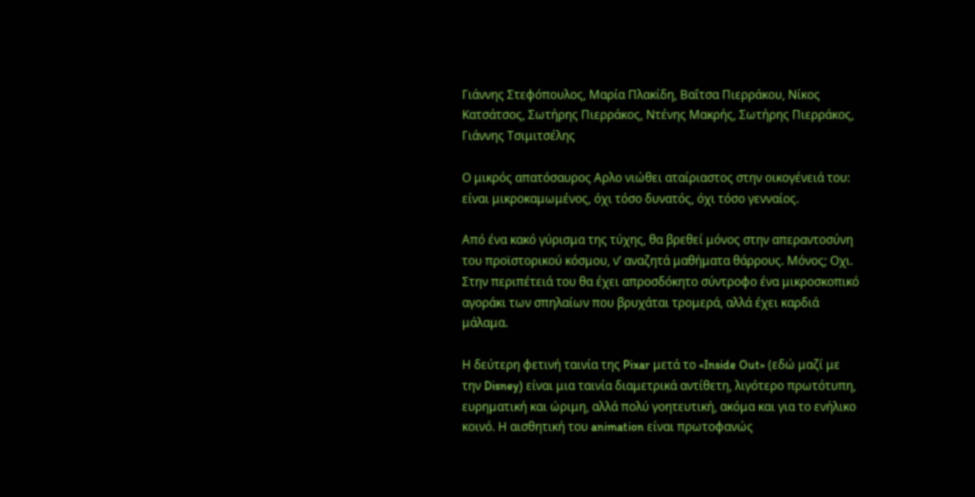Γιάννης Στεφόπουλος, Μαρία Πλακίδη, Βαΐτσα Πιερράκου, Νίκος Κατσάτσος, Σωτήρης Πιερράκος, Ντένης Μακρής, Σωτήρης Πιερράκος, Γιάννης Τσιμιτσέλης

Ο μικρός απατόσαυρος Αρλο νιώθει αταίριαστος στην οικογένειά του: είναι μικροκαμωμένος, όχι τόσο δυνατός, όχι τόσο γενναίος.

Από ένα κακό γύρισμα της τύχης, θα βρεθεί μόνος στην απεραντοσύνη του προϊστορικού κόσμου, ν’ αναζητά μαθήματα θάρρους. Μόνος; Οχι. Στην περιπέτειά του θα έχει απροσδόκητο σύντροφο ένα μικροσκοπικό αγοράκι των σπηλαίων που βρυχάται τρομερά, αλλά έχει καρδιά μάλαμα.

Η δεύτερη φετινή ταινία της Pixar μετά το «Inside Out» (εδώ μαζί με την Disney) είναι μια ταινία διαμετρικά αντίθετη, λιγότερο πρωτότυπη, ευρηματική και ώριμη, αλλά πολύ γοητευτική, ακόμα και για το ενήλικο κοινό. Η αισθητική του animation είναι πρωτοφανώς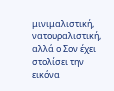μινιμαλιστική, νατουραλιστική, αλλά ο Σον έχει στολίσει την εικόνα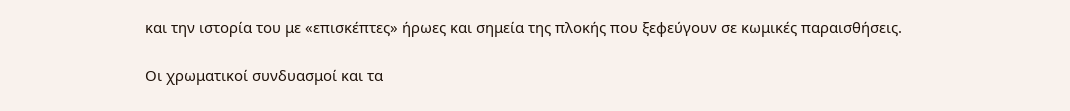και την ιστορία του με «επισκέπτες» ήρωες και σημεία της πλοκής που ξεφεύγουν σε κωμικές παραισθήσεις.

Οι χρωματικοί συνδυασμοί και τα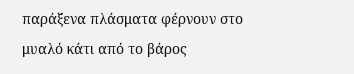παράξενα πλάσματα φέρνουν στο μυαλό κάτι από το βάρος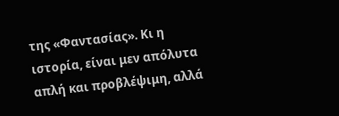της «Φαντασίας». Κι η ιστορία, είναι μεν απόλυτα απλή και προβλέψιμη, αλλά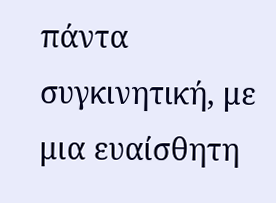πάντα συγκινητική, με μια ευαίσθητη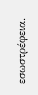εσωστρέφεια.